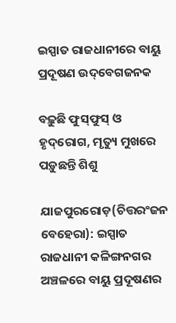ଇସ୍ପାତ ରାଜଧାନୀରେ ବାୟୁ ପ୍ରଦୂଷଣ ଉଦ୍‌ବେଗଜନକ

ବଢ଼ୁଛି ଫୁସ୍‌ଫୁସ୍‌ ଓ ହୃଦ୍‌ରୋଗ, ମୃତ୍ୟୁ ମୁଖରେ ପଡ଼ୁଛନ୍ତି ଶିଶୁ

ଯାଜପୁରରୋଡ଼(ଚିତ୍ତରଂଜନ ବେହେରା): ଇସ୍ପାତ ରାଜଧାନୀ କଳିଙ୍ଗନଗର ଅଞ୍ଚଳରେ ବାୟୁ ପ୍ରଦୂଷଣର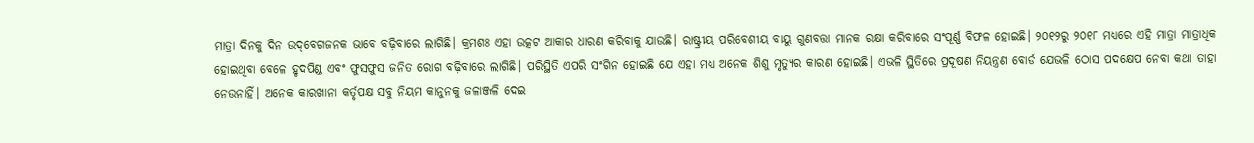ମାତ୍ରା ଦିନକୁ ଦିନ ଉଦ୍‌ବେଗଜନକ ଭାବେ ବଢ଼ିବାରେ ଲାଗିଛି। କ୍ରମଶଃ ଏହା ଉତ୍କଟ ଆକାର ଧାରଣ କରିବାକୁ ଯାଉଛି। ରାଷ୍ଟ୍ରୀୟ ପରିବେଶୀୟ ବାୟୁ ଗୁଣବତ୍ତା ମାନକ ରକ୍ଷା କରିବାରେ ସଂପୂର୍ଣ୍ଣ ବିଫଳ ହୋଇଛି। ୨୦୧୨ରୁ ୨୦୧୮ ମଧ୍ୟରେ ଏହି ମାତ୍ରା ମାତ୍ରାଧିକ ହୋଇଥିବା ବେଳେ ହୃଦପିଣ୍ଡ ଏବଂ ଫୁସଫୁସ ଜନିତ ରୋଗ ବଢ଼ିବାରେ ଲାଗିଛି। ପରିସ୍ଥିତି ଏପରି ସଂଗିନ ହୋଇଛି ଯେ ଏହା ମଧ୍ୟ ଅନେକ ଶିଶୁ ମୃତ୍ୟୁର କାରଣ ହୋଇଛି। ଏଭଳି ସ୍ଥିତିରେ ପ୍ରଦୂଷଣ ନିୟନ୍ତ୍ରଣ ବୋର୍ଡ ଯେଭଳି ଠୋସ ପଦକ୍ଷେପ ନେବା କଥା ତାହା ନେଉନାହିଁ। ଅନେକ କାରଖାନା କର୍ତୃପକ୍ଷ ସବୁ ନିୟମ କାନୁନକୁ ଜଳାଞ୍ଜଳି ଦେଇ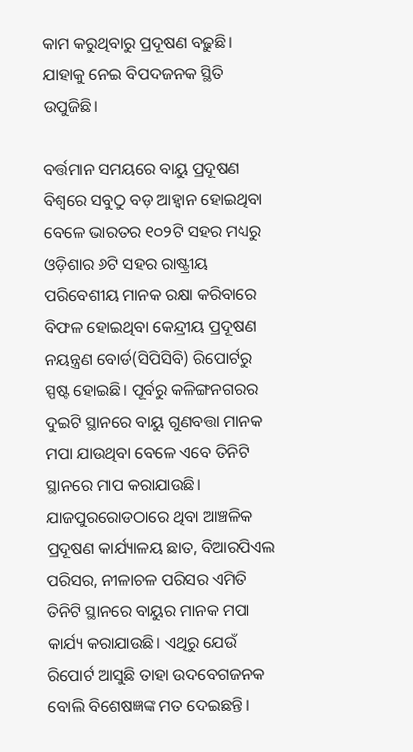କାମ କରୁଥିବାରୁ ପ୍ରଦୂଷଣ ବଢ଼ୁଛି। ଯାହାକୁ ‌ନେଇ ବିପଦଜନକ ସ୍ଥିତି ଉପୁଜିଛି।

ବର୍ତ୍ତମାନ ସମୟରେ ବାୟୁ ପ୍ରଦୂଷଣ ବିଶ୍ବରେ ସବୁଠୁ ବଡ଼ ଆହ୍ବାନ ହୋଇଥିବା ବେଳେ ଭାରତର ୧୦୨ଟି ସହର ମଧ୍ୟରୁ ଓଡ଼ିଶାର ୬ଟି ସହର ରାଷ୍ଟ୍ରୀୟ ପରିବେଶୀୟ ମାନକ ରକ୍ଷା କରିବାରେ ବିଫଳ ହୋଇଥିବା କେନ୍ଦ୍ରୀୟ ପ୍ରଦୂଷଣ ନୟନ୍ତ୍ରଣ ବୋର୍ଡ(ସିପିସିବି) ରିପୋର୍ଟରୁ ସ୍ପଷ୍ଟ ହୋଇଛି। ପୂର୍ବରୁ କଳିଙ୍ଗନଗରର ଦୁଇଟି ସ୍ଥାନରେ ବାୟୁ ଗୁଣବତ୍ତା ମାନକ ମପା ଯାଉଥିବା ବେଳେ ଏବେ ତିନିଟି ସ୍ଥାନରେ ମାପ କରାଯାଉଛି। ଯାଜପୁରରୋଡଠାରେ ଥିବା ଆଞ୍ଚଳିକ ପ୍ରଦୂଷଣ କାର୍ଯ୍ୟାଳୟ ଛାତ, ବିଆରପିଏଲ ପରିସର, ନୀଳାଚଳ ପରିସର ଏମିତି ତିନିଟି ସ୍ଥାନରେ ବାୟୁର ମାନକ ମପା କାର୍ଯ୍ୟ କରାଯାଉଛି। ଏଥିରୁ ଯେଉଁ ରିପୋର୍ଟ ଆସୁଛି ତାହା ଉଦବେଗଜନକ ବୋଲି ବିଶେଷଜ୍ଞଙ୍କ ମତ ଦେଇଛନ୍ତି।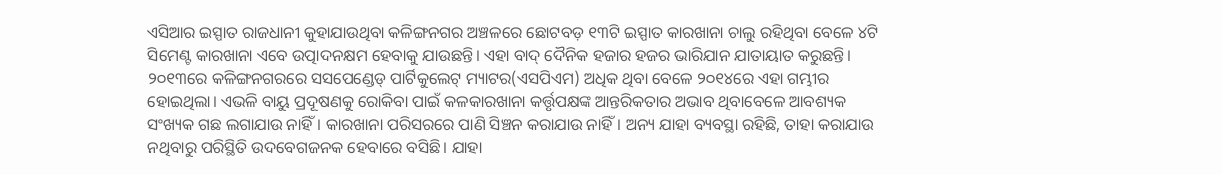ଏସିଆର ଇସ୍ପାତ ରାଜଧାନୀ କୁହାଯାଉଥିବା କଳିଙ୍ଗନଗର ଅଞ୍ଚଳରେ ଛୋଟବଡ଼ ୧୩ଟି ଇସ୍ପାତ କାରଖାନା ଚାଲୁ ରହିଥିବା ବେଳେ ୪ଟି ସିମେଣ୍ଟ କାରଖାନା ଏବେ ଉତ୍ପାଦନକ୍ଷମ ହେବାକୁ ଯାଉଛନ୍ତି। ଏହା ବାଦ୍‌ ଦୈନିକ ହଜାର ହଜର ଭାରିଯାନ ଯାତାୟାତ କରୁଛନ୍ତି। ୨୦୧୩ରେ କଳିଙ୍ଗନଗରରେ ସସପେଣ୍ଡେଡ୍ ପାର୍ଟିକୁଲେଟ୍ ମ୍ୟାଟର(ଏସପିଏମ) ଅଧିକ ଥିବା ବେଳେ ୨୦୧୪ରେ ଏହା ଗମ୍ଭୀର ହୋଇଥିଲା। ଏଭଳି ବାୟୁ ପ୍ରଦୂଷଣକୁ ରେ‌ାକିବା ପାଇଁ କଳକାରଖାନା କର୍ତ୍ତୃପକ୍ଷଙ୍କ ଅ‌ାନ୍ତରିକତାର ଅଭାବ ଥିବାବେଳେ ଆବଶ୍ୟକ ସଂଖ୍ୟକ ଗଛ ଲଗାଯାଉ ନାହିଁ। କାରଖାନା ପରିସରରେ ପାଣି ସିଞ୍ଚନ କରାଯାଉ ନାହିଁ। ଅନ୍ୟ ଯାହା ବ୍ୟବସ୍ଥା ରହିଛି, ତାହା କରାଯାଉ ନଥିବାରୁ ପରିସ୍ଥିତି ଉଦ‌ବେଗଜନକ ହେବାରେ ବସିଛି। ଯାହା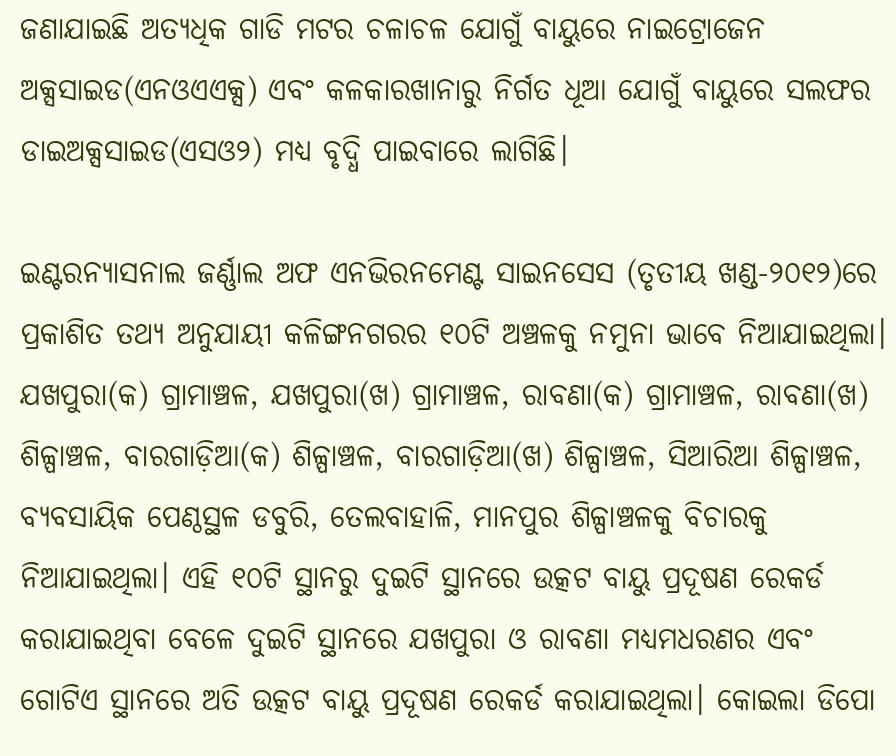ଜଣାଯାଇଛି ଅତ୍ୟଧିକ ଗାଡି ମଟର ଚଳାଚଳ ଯୋଗୁଁ ବାୟୁରେ ନାଇଟ୍ରୋଜେନ ଅକ୍ସସାଇଡ(ଏନଓଏଏକ୍ସ) ଏବଂ କଳକାରଖାନାରୁ ନିର୍ଗତ ଧୂଆ ଯୋଗୁଁ ବାୟୁରେ ସଲଫର ଡାଇଅକ୍ସସାଇଡ(ଏସଓ୨) ମଧ୍ୟ ବୃଦ୍ଧି ପାଇବାରେ ଲାଗିଛି।

ଇଣ୍ଟରନ୍ୟାସନାଲ ଜର୍ଣ୍ଣାଲ ଅଫ ଏନଭିରନମେଣ୍ଟ ସାଇନସେସ (ତୃତୀୟ ଖଣ୍ଡ-୨୦୧୨)ରେ ପ୍ରକାଶିତ ତଥ୍ୟ ଅନୁଯାୟୀ କଳିଙ୍ଗନଗରର ୧୦ଟି ଅଞ୍ଚଳକୁ ନମୁନା ଭାବେ ନିଆଯାଇଥିଲା। ଯଖପୁରା(କ) ଗ୍ରାମାଞ୍ଚଳ, ଯଖପୁରା(ଖ) ଗ୍ରାମାଞ୍ଚଳ, ରାବଣା(କ) ଗ୍ରାମାଞ୍ଚଳ, ରାବଣା(ଖ) ଶିଳ୍ପାଞ୍ଚଳ, ବାରଗାଡ଼ିଆ(କ) ଶିଳ୍ପାଞ୍ଚଳ, ବାରଗାଡ଼ିଆ(ଖ) ଶିଳ୍ପାଞ୍ଚଳ, ସିଆରିଆ ଶିଳ୍ପାଞ୍ଚଳ, ବ୍ୟବସାୟିକ ପେଣ୍ଠସ୍ଥଳ ଡବୁରି, ତେଲବାହାଳି, ମାନପୁର ଶିଳ୍ପାଞ୍ଚଳକୁ ବିଚାରକୁ ନିଆଯାଇଥିଲା। ଏହି ୧୦ଟି ସ୍ଥାନରୁ ଦୁଇଟି ସ୍ଥାନରେ ଉତ୍କଟ ବାୟୁ ପ୍ରଦୂଷଣ ରେକର୍ଡ କରାଯାଇଥିବା ବେଳେ ଦୁଇଟି ସ୍ଥାନରେ ଯଖପୁରା ଓ ରାବଣା ମଧ୍ୟମଧରଣର ଏବଂ ଗୋଟିଏ ସ୍ଥାନରେ ଅତି ଉତ୍କଟ ବାୟୁ ପ୍ରଦୂଷଣ ରେକର୍ଡ କରାଯାଇଥିଲା। କୋଇଲା ଡିପୋ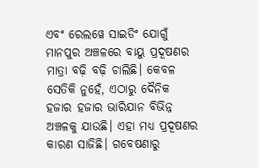ଏବଂ ରେଲୱେ ସାଇଡିଂ ଯୋଗୁଁ ମାନପୁର ଅଞ୍ଚଳରେ ବାୟୁ ପ୍ରଦୂଷଣର ମାତ୍ରା ବଢ଼ି ବଢ଼ି ଚାଲିଛି। କେବଳ ସେତିକି ନୁହେଁ, ଏଠାରୁ ଦୈନିକ ହଜାର ହଜାର ଭାରିଯାନ ବିଭିନ୍ନ ଅଞ୍ଚଳକୁ ଯାଉଛି। ଏହା ମଧ୍ୟ ପ୍ରଦୂଷଣର କାରଣ ସାଜିଛି। ଗବେଷଣାରୁ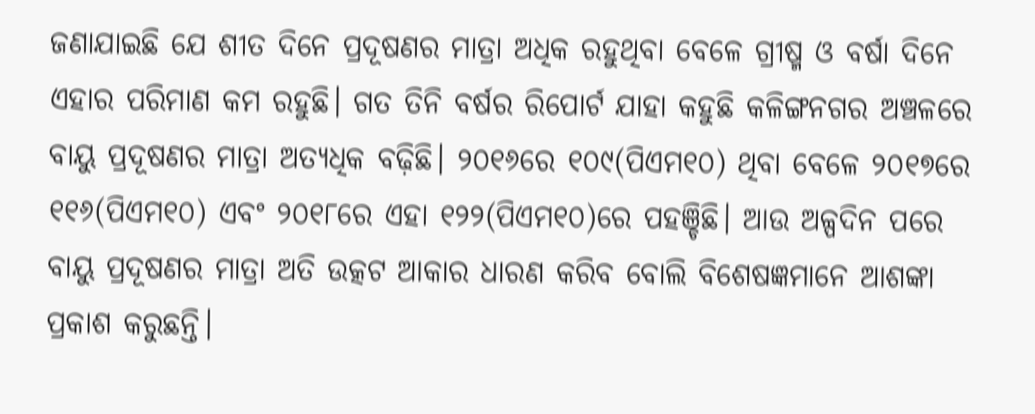ଜଣାଯାଇଛି ଯେ ଶୀତ ଦିନେ ପ୍ରଦୂଷଣର ମାତ୍ରା ଅଧିକ ରହୁଥିବା ବେଳେ ଗ୍ରୀଷ୍ମ ଓ ବର୍ଷା ଦିନେ ଏହାର ପରିମାଣ କମ ରହୁଛି। ଗତ ତିନି ବର୍ଷର ରିପୋର୍ଟ ଯାହା କହୁଛି କଳିଙ୍ଗନଗର ଅଞ୍ଚଳରେ ବାୟୁ ପ୍ରଦୂଷଣର ମାତ୍ରା ଅତ୍ୟଧିକ ବଢ଼ିଛି। ୨୦୧୬ରେ ୧୦୯(ପିଏମ୧୦) ଥିବା ବେଳେ ୨୦୧୭ରେ ୧୧୬(ପିଏମ୧୦) ଏବଂ ୨୦୧୮ରେ ଏହା ୧୨୨(ପିଏମ୧୦)ରେ ପହଞ୍ଚିଛି। ଆଉ ଅଳ୍ପଦିନ ପରେ ବାୟୁ ପ୍ରଦୂଷଣର ମାତ୍ରା ଅତି ଉତ୍କଟ ଆକାର ଧାରଣ କରିବ ବୋଲି ବିଶେଷଜ୍ଞମାନେ ଆଶଙ୍କା ପ୍ରକାଶ କରୁଛନ୍ତି।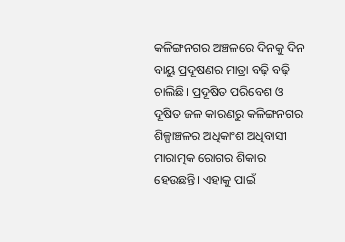କଳିଙ୍ଗନଗର ଅଞ୍ଚଳରେ ଦିନକୁ ଦିନ ବାୟୁ ପ୍ରଦୂଷଣର ମାତ୍ରା ବଢ଼ି ବଢ଼ି ଚାଲିଛି। ପ୍ରଦୂଷିତ ପରିବେଶ ଓ ଦୂଷିତ ଜଳ କାରଣରୁ କଳିଙ୍ଗନଗର ଶିଳ୍ପାଞ୍ଚଳର ଅଧିକାଂଶ ଅଧିବାସୀ ମାରାତ୍ମକ ରୋଗର ଶିକାର ହେଉଛନ୍ତି। ଏହାକୁ ପାଇଁ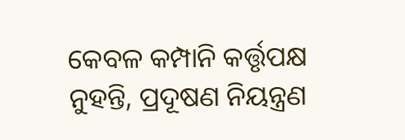କେବଳ କମ୍ପାନି କର୍ତ୍ତୃପକ୍ଷ ନୁହନ୍ତି, ପ୍ରଦୂଷଣ ନିୟନ୍ତ୍ରଣ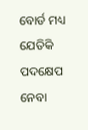ବୋର୍ଡ ମଧ୍ୟ ଯେତିକି ପଦକ୍ଷେପ ନେବା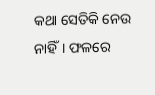କଥା ସେତିକି ନେଉ ନାହିଁ। ଫଳରେ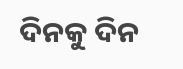ଦିନକୁ ଦିନ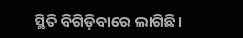ସ୍ଥିତି ବିଗିଡ଼ିବାରେ ଲାଗିଛି।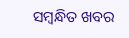ସମ୍ବନ୍ଧିତ ଖବର